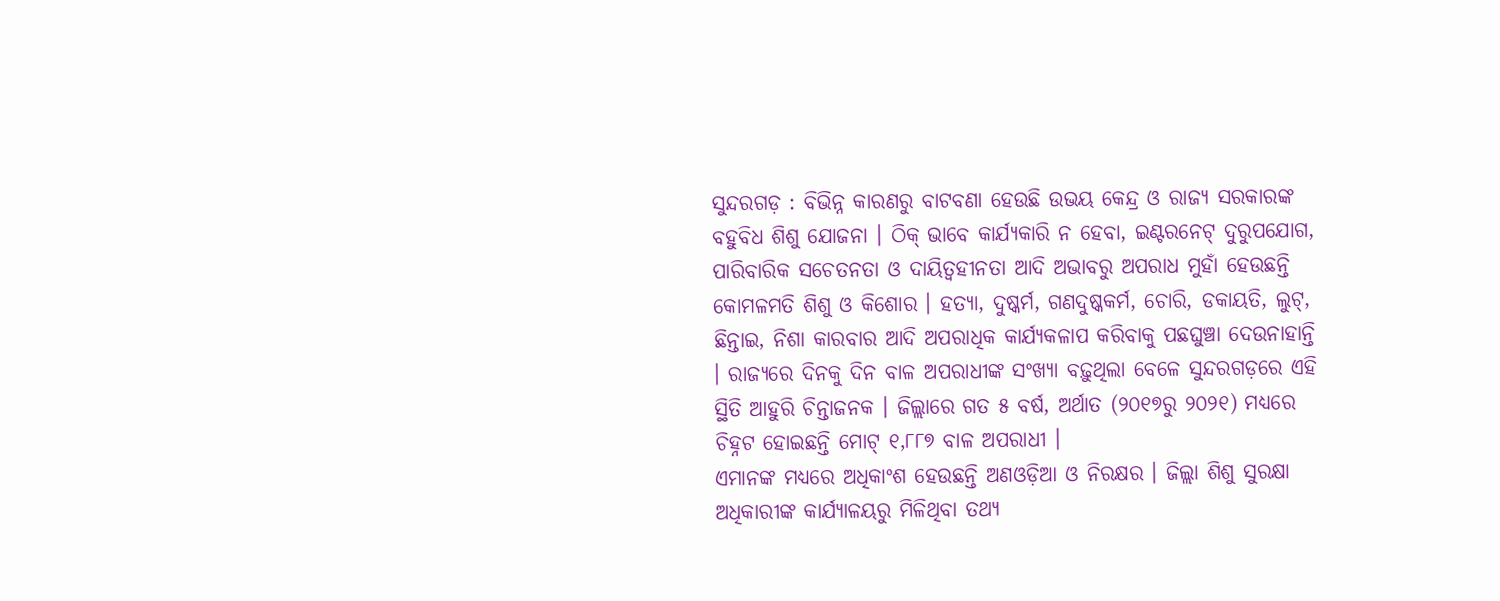ସୁନ୍ଦରଗଡ଼ : ବିଭିନ୍ନ କାରଣରୁ ବାଟବଣା ହେଉଛି ଉଭୟ କେନ୍ଦ୍ର ଓ ରାଜ୍ୟ ସରକାରଙ୍କ ବହୁବିଧ ଶିଶୁ ଯୋଜନା । ଠିକ୍ ଭାବେ କାର୍ଯ୍ୟକାରି ନ ହେବା, ଇଣ୍ଟରନେଟ୍ ଦୁରୁପଯୋଗ, ପାରିବାରିକ ସଚେତନତା ଓ ଦାୟିତ୍ୱହୀନତା ଆଦି ଅଭାବରୁ ଅପରାଧ ମୁହାଁ ହେଉଛନ୍ତି କୋମଳମତି ଶିଶୁ ଓ କିଶୋର । ହତ୍ୟା, ଦୁଷ୍କର୍ମ, ଗଣଦୁଷ୍କକର୍ମ, ଚୋରି, ଡକାୟତି, ଲୁଟ୍, ଛିନ୍ତାଇ, ନିଶା କାରବାର ଆଦି ଅପରାଧିକ କାର୍ଯ୍ୟକଳାପ କରିବାକୁ ପଛଘୁଞ୍ଚା ଦେଉନାହାନ୍ତି । ରାଜ୍ୟରେ ଦିନକୁ ଦିନ ବାଳ ଅପରାଧୀଙ୍କ ସଂଖ୍ୟା ବଢ଼ୁଥିଲା ବେଳେ ସୁନ୍ଦରଗଡ଼ରେ ଏହି ସ୍ଥିତି ଆହୁରି ଚିନ୍ତାଜନକ । ଜିଲ୍ଲାରେ ଗତ ୫ ବର୍ଷ, ଅର୍ଥାତ (୨୦୧୭ରୁ ୨୦୨୧) ମଧ୍ୟରେ ଚିହ୍ନଟ ହୋଇଛନ୍ତି ମୋଟ୍ ୧,୮୮୭ ବାଳ ଅପରାଧୀ ।
ଏମାନଙ୍କ ମଧ୍ୟରେ ଅଧିକାଂଶ ହେଉଛନ୍ତି ଅଣଓଡ଼ିଆ ଓ ନିରକ୍ଷର । ଜିଲ୍ଲା ଶିଶୁ ସୁରକ୍ଷା ଅଧିକାରୀଙ୍କ କାର୍ଯ୍ୟାଳୟରୁ ମିଳିଥିବା ତଥ୍ୟ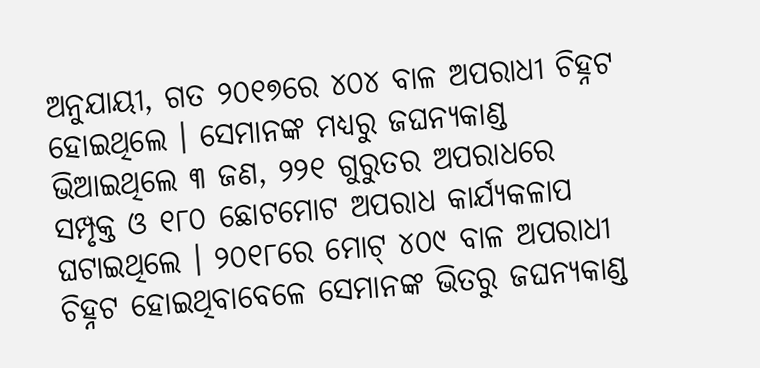ଅନୁଯାୟୀ, ଗତ ୨୦୧୭ରେ ୪୦୪ ବାଳ ଅପରାଧୀ ଚିହ୍ନଟ ହୋଇଥିଲେ । ସେମାନଙ୍କ ମଧ୍ୟରୁ ଜଘନ୍ୟକାଣ୍ଡ ଭିଆଇଥିଲେ ୩ ଜଣ, ୨୨୧ ଗୁରୁତର ଅପରାଧରେ ସମ୍ପୃକ୍ତ ଓ ୧୮୦ ଛୋଟମୋଟ ଅପରାଧ କାର୍ଯ୍ୟକଳାପ ଘଟାଇଥିଲେ । ୨୦୧୮ରେ ମୋଟ୍ ୪୦୯ ବାଳ ଅପରାଧୀ ଚିହ୍ନଟ ହୋଇଥିବାବେଳେ ସେମାନଙ୍କ ଭିତରୁ ଜଘନ୍ୟକାଣ୍ଡ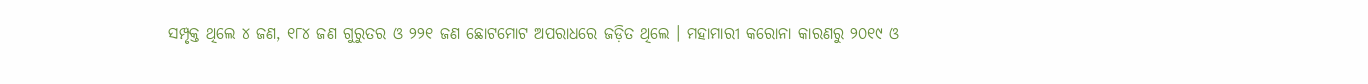ସମ୍ପୃକ୍ତ ଥିଲେ ୪ ଜଣ, ୧୮୪ ଜଣ ଗୁରୁତର ଓ ୨୨୧ ଜଣ ଛୋଟମୋଟ ଅପରାଧରେ ଜଡ଼ିତ ଥିଲେ । ମହାମାରୀ କରୋନା କାରଣରୁ ୨୦୧୯ ଓ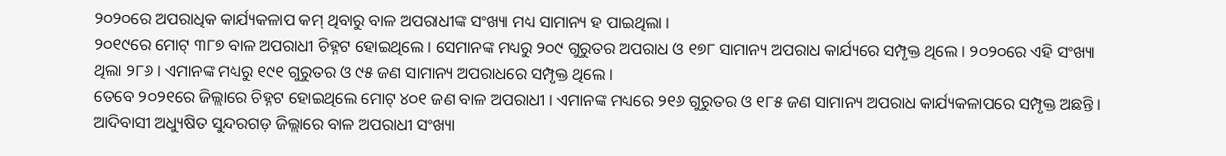୨୦୨୦ରେ ଅପରାଧିକ କାର୍ଯ୍ୟକଳାପ କମ୍ ଥିବାରୁ ବାଳ ଅପରାଧୀଙ୍କ ସଂଖ୍ୟା ମଧ୍ୟ ସାମାନ୍ୟ ହ ପାଇଥିଲା ।
୨୦୧୯ରେ ମୋଟ୍ ୩୮୭ ବାଳ ଅପରାଧୀ ଚିହ୍ନଟ ହୋଇଥିଲେ । ସେମାନଙ୍କ ମଧ୍ୟରୁ ୨୦୯ ଗୁରୁତର ଅପରାଧ ଓ ୧୭୮ ସାମାନ୍ୟ ଅପରାଧ କାର୍ଯ୍ୟରେ ସମ୍ପୃକ୍ତ ଥିଲେ । ୨୦୨୦ରେ ଏହି ସଂଖ୍ୟା ଥିଲା ୨୮୬ । ଏମାନଙ୍କ ମଧ୍ୟରୁ ୧୯୧ ଗୁରୁତର ଓ ୯୫ ଜଣ ସାମାନ୍ୟ ଅପରାଧରେ ସମ୍ପୃକ୍ତ ଥିଲେ ।
ତେବେ ୨୦୨୧ରେ ଜିଲ୍ଲାରେ ଚିହ୍ନଟ ହୋଇଥିଲେ ମୋଟ୍ ୪୦୧ ଜଣ ବାଳ ଅପରାଧୀ । ଏମାନଙ୍କ ମଧ୍ୟରେ ୨୧୬ ଗୁରୁତର ଓ ୧୮୫ ଜଣ ସାମାନ୍ୟ ଅପରାଧ କାର୍ଯ୍ୟକଳାପରେ ସମ୍ପୃକ୍ତ ଅଛନ୍ତି । ଆଦିବାସୀ ଅଧ୍ୟୁଷିତ ସୁନ୍ଦରଗଡ଼ ଜିଲ୍ଲାରେ ବାଳ ଅପରାଧୀ ସଂଖ୍ୟା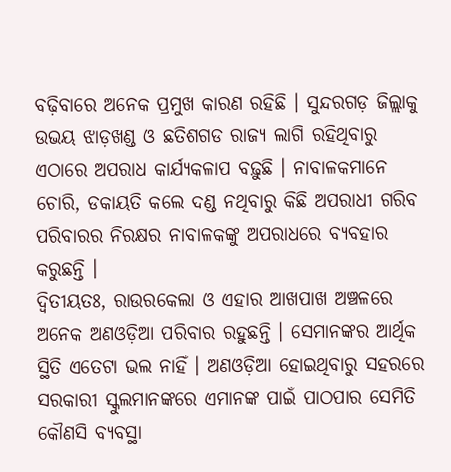ବଢ଼ିବାରେ ଅନେକ ପ୍ରମୁଖ କାରଣ ରହିଛି । ସୁନ୍ଦରଗଡ଼ ଜିଲ୍ଲାକୁ ଉଭୟ ଝାଡ଼ଖଣ୍ଡ ଓ ଛତିଶଗଡ ରାଜ୍ୟ ଲାଗି ରହିଥିବାରୁ ଏଠାରେ ଅପରାଧ କାର୍ଯ୍ୟକଳାପ ବଢ଼ୁଛି । ନାବାଳକମାନେ ଚୋରି, ଡକାୟତି କଲେ ଦଣ୍ଡ ନଥିବାରୁ କିଛି ଅପରାଧୀ ଗରିବ ପରିବାରର ନିରକ୍ଷର ନାବାଳକଙ୍କୁ ଅପରାଧରେ ବ୍ୟବହାର କରୁଛନ୍ତି ।
ଦ୍ୱିତୀୟତଃ, ରାଉରକେଲା ଓ ଏହାର ଆଖପାଖ ଅଞ୍ଚଳରେ ଅନେକ ଅଣଓଡ଼ିଆ ପରିବାର ରହୁଛନ୍ତି । ସେମାନଙ୍କର ଆର୍ଥିକ ସ୍ଥିତି ଏତେଟା ଭଲ ନାହିଁ । ଅଣଓଡ଼ିଆ ହୋଇଥିବାରୁ ସହରରେ ସରକାରୀ ସ୍କୁଲମାନଙ୍କରେ ଏମାନଙ୍କ ପାଇଁ ପାଠପାର ସେମିତି କୌଣସି ବ୍ୟବସ୍ଥା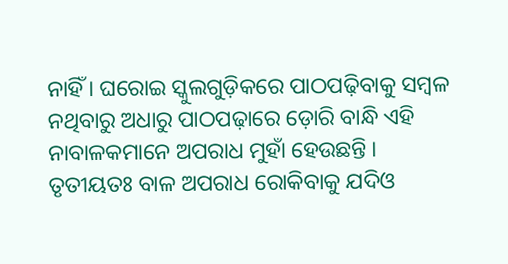ନାହିଁ । ଘରୋଇ ସ୍କୁଲଗୁଡ଼ିକରେ ପାଠପଢ଼ିବାକୁ ସମ୍ବଳ ନଥିବାରୁ ଅଧାରୁ ପାଠପଢ଼ାରେ ଡ଼ୋରି ବାନ୍ଧି ଏହି ନାବାଳକମାନେ ଅପରାଧ ମୁହାଁ ହେଉଛନ୍ତି ।
ତୃତୀୟତଃ ବାଳ ଅପରାଧ ରୋକିବାକୁ ଯଦିଓ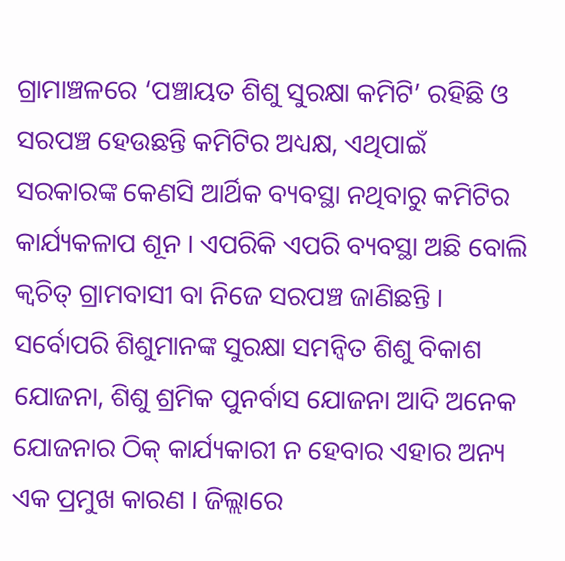ଗ୍ରାମାଞ୍ଚଳରେ ‘ପଞ୍ଚାୟତ ଶିଶୁ ସୁରକ୍ଷା କମିଟି’ ରହିଛି ଓ ସରପଞ୍ଚ ହେଉଛନ୍ତି କମିଟିର ଅଧ୍ୟକ୍ଷ, ଏଥିପାଇଁ ସରକାରଙ୍କ କେଣସି ଆର୍ଥିକ ବ୍ୟବସ୍ଥା ନଥିବାରୁ କମିଟିର କାର୍ଯ୍ୟକଳାପ ଶୂନ । ଏପରିକି ଏପରି ବ୍ୟବସ୍ଥା ଅଛି ବୋଲି କ୍ୱଚିତ୍ ଗ୍ରାମବାସୀ ବା ନିଜେ ସରପଞ୍ଚ ଜାଣିଛନ୍ତି । ସର୍ବୋପରି ଶିଶୁମାନଙ୍କ ସୁରକ୍ଷା ସମନ୍ୱିତ ଶିଶୁ ବିକାଶ ଯୋଜନା, ଶିଶୁ ଶ୍ରମିକ ପୁନର୍ବାସ ଯୋଜନା ଆଦି ଅନେକ ଯୋଜନାର ଠିକ୍ କାର୍ଯ୍ୟକାରୀ ନ ହେବାର ଏହାର ଅନ୍ୟ ଏକ ପ୍ରମୁଖ କାରଣ । ଜିଲ୍ଲାରେ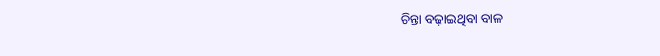ଚିନ୍ତା ବଢ଼ାଇଥିବା ବାଳ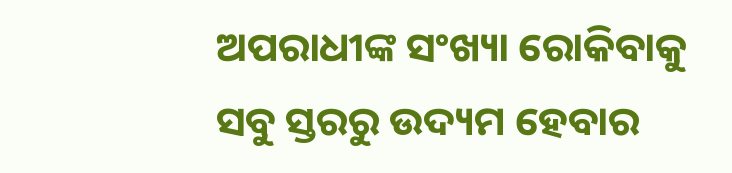ଅପରାଧୀଙ୍କ ସଂଖ୍ୟା ରୋକିବାକୁ ସବୁ ସ୍ତରରୁ ଉଦ୍ୟମ ହେବାର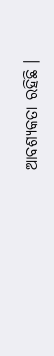ଆବଶ୍ୟକତା ରହିଛି ।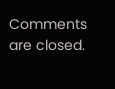Comments are closed.